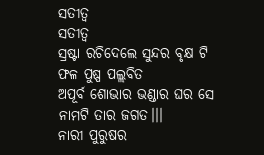ସତୀତ୍ୱ
ସତୀତ୍ୱ
ସ୍ରଷ୍ଟା ରଚିଦେଲେ ସୁନ୍ଦର ବୃକ୍ଷ ଟି
ଫଳ ପୁଷ୍ପ ପଲ୍ଲବିତ
ଅପୂର୍ବ ଶୋଭାର ଭଣ୍ଡାର ଘର ସେ
ନାମଟି ତାର ଜଗତ।।।
ନାରୀ ପୁରୁଷର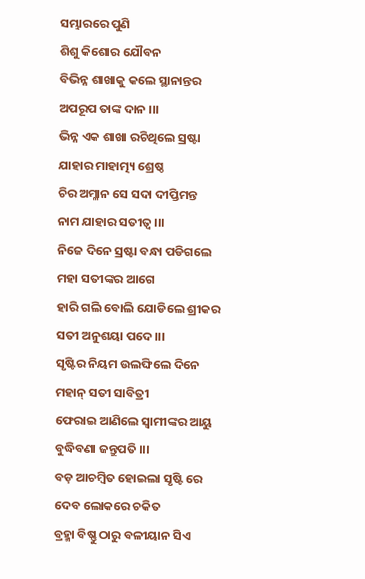ସମ୍ଭାରରେ ପୁଣି
ଶିଶୁ କିଶୋର ଯୌବନ
ବିଭିନ୍ନ ଶାଖାକୁ କଲେ ସ୍ଥାନାନ୍ତର
ଅପରୂପ ତାଙ୍କ ଦାନ ।।।
ଭିନ୍ନ ଏକ ଶାଖା ରଚିଥିଲେ ସ୍ରଷ୍ଟା
ଯାହାର ମାହାତ୍ମ୍ୟ ଶ୍ରେଷ୍ଠ
ଚିର ଅମ୍ଳାନ ସେ ସଦା ଦୀପ୍ତିମନ୍ତ
ନାମ ଯାହାର ସତୀତ୍ୱ ।।।
ନିଜେ ଦିନେ ସ୍ରଷ୍ଟା ବନ୍ଧା ପଡିଗଲେ
ମହା ସତୀଙ୍କର ଆଗେ
ହାରି ଗଲି ବୋଲି ଯୋଡିଲେ ଶ୍ରୀକର
ସତୀ ଅନୁଶୟା ପଦେ।।।
ସୃଷ୍ଟିର ନିୟମ ଉଲଙ୍ଘିଲେ ଦିନେ
ମହାନ୍ ସତୀ ସାବିତ୍ରୀ
ଫେରାଇ ଆଣିଲେ ସ୍ୱାମୀଙ୍କର ଆୟୁ
ବୁଦ୍ଧିବଣା ଜନ୍ତୁପତି ।।।
ବଡ଼ ଆଚମ୍ବିତ ହୋଇଲା ସୃଷ୍ଟି ରେ
ଦେବ ଲୋକରେ ଚକିତ
ବ୍ରହ୍ମା ବିଷ୍ଣୁ ଠାରୁ ବଳୀୟାନ ସିଏ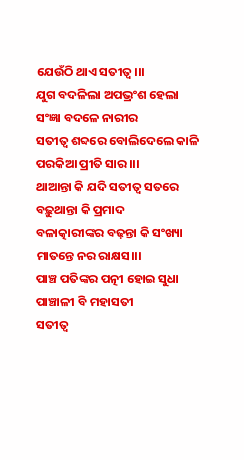ଯେଉଁଠି ଥାଏ ସତୀତ୍ୱ।।।
ଯୁଗ ବଦଳିଲା ଅପଭ୍ରଂଶ ହେଲା
ସଂଜ୍ଞା ବଦଳେ ନାରୀର
ସତୀତ୍ୱ ଶବ୍ଦରେ ବୋଲିଦେଲେ କାଳି
ପରକିଆ ପ୍ରୀତି ସାର।।।
ଥାଆନ୍ତା କି ଯଦି ସତୀତ୍ୱ ସତରେ
ବଢ଼ୁଥାନ୍ତା କି ପ୍ରମାଦ
ବଳାତ୍କାରୀଙ୍କର ବଢ଼ନ୍ତା କି ସଂଖ୍ୟା
ମାତନ୍ତେ ନର ରାକ୍ଷସ।।।
ପାଞ୍ଚ ପତିଙ୍କର ପତ୍ନୀ ହୋଇ ସୁଧା
ପାଞ୍ଚାଳୀ ବି ମହାସତୀ
ସତୀତ୍ୱ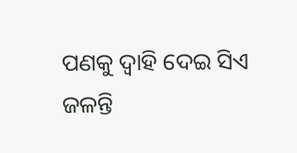ପଣକୁ ଦ୍ୱାହି ଦେଇ ସିଏ
ଜଳନ୍ତି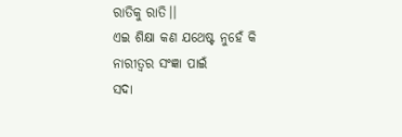ରାତିକୁ ରାତି।।
ଏଇ ଶିକ୍ଷା କଣ ଯଥେଷ୍ଟ ନୁହେଁ କି
ନାରୀତ୍ଵର ସଂଜ୍ଞା ପାଇଁ
ସଦା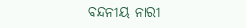ବନ୍ଦନୀୟ ନାରୀ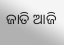ଜାତି ଆଜି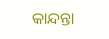କାନ୍ଦନ୍ତା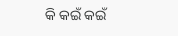କି କଇଁ କଇଁ